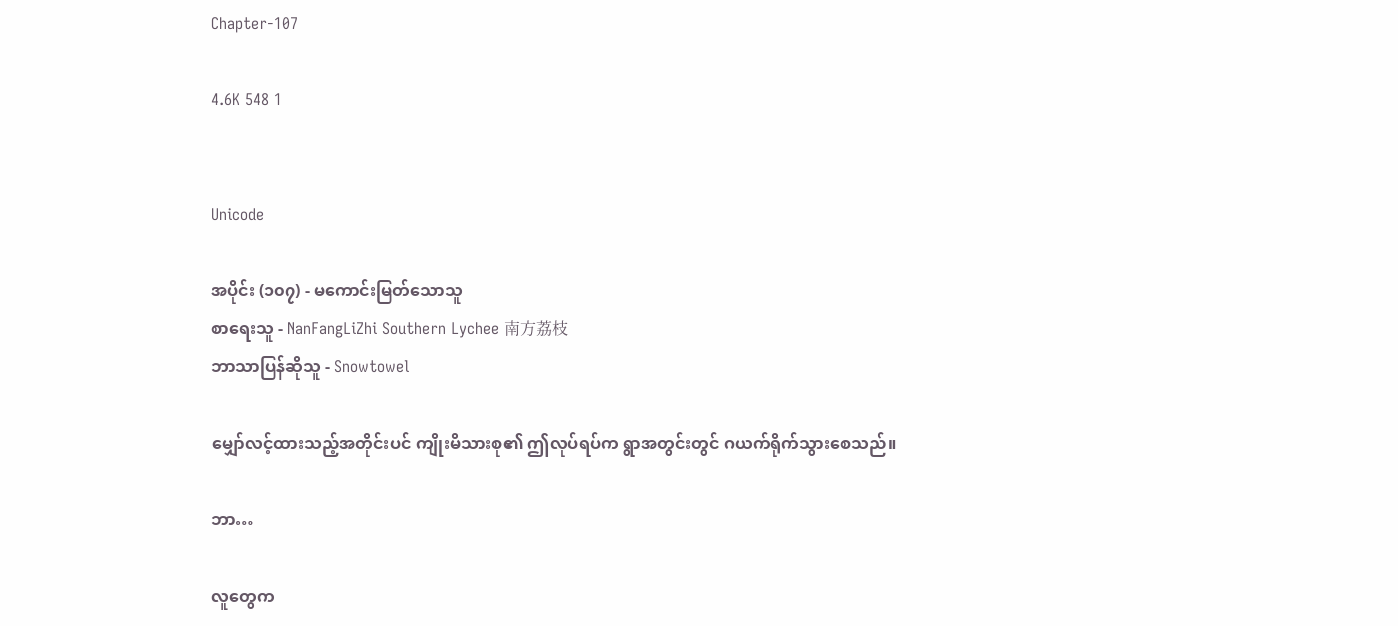Chapter-107

4.6K 548 1


Unicode

အပိုင်း (၁၀၇) - မကောင်းမြတ်သောသူ
စာရေးသူ - NanFangLiZhi Southern Lychee 南方荔枝
ဘာသာပြန်ဆိုသူ - Snowtowel

မျှော်လင့်ထားသည့်အတိုင်းပင် ကျိုးမိသားစု၏ ဤလုပ်ရပ်က ရွာအတွင်းတွင် ဂယက်ရိုက်သွားစေသည်။

ဘာ…

လူတွေက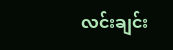လင်းချင်း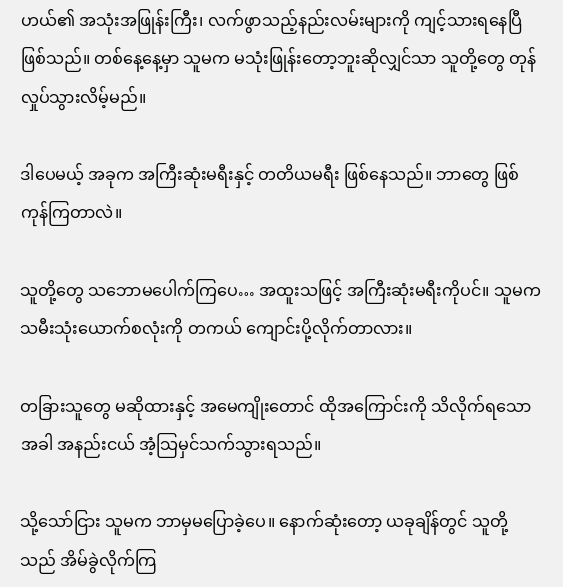ဟယ်၏ အသုံးအဖြုန်းကြီး၊ လက်ဖွာသည့်နည်းလမ်းများကို ကျင့်သားရနေပြီဖြစ်သည်။ တစ်နေ့နေ့မှာ သူမက မသုံးဖြုန်းတော့ဘူးဆိုလျှင်သာ သူတို့တွေ တုန်လှုပ်သွားလိမ့်မည်။

ဒါပေမယ့် အခုက အကြီးဆုံးမရီးနှင့် တတိယမရီး ဖြစ်နေသည်။ ဘာတွေ ဖြစ်ကုန်ကြတာလဲ။

သူတို့တွေ သဘောမပေါက်ကြပေ… အထူးသဖြင့် အကြီးဆုံးမရီးကိုပင်။ သူမက သမီးသုံးယောက်စလုံးကို တကယ် ကျောင်းပို့လိုက်တာလား။

တခြားသူတွေ မဆိုထားနှင့် အမေကျိုးတောင် ထိုအကြောင်းကို သိလိုက်ရသောအခါ အနည်းငယ် အံ့သြမှင်သက်သွားရသည်။

သို့သော်ငြား သူမက ဘာမှမပြောခဲ့ပေ။ နောက်ဆုံးတော့ ယခုချိန်တွင် သူတို့သည် အိမ်ခွဲလိုက်ကြ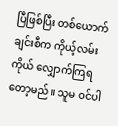ပြီဖြစ်ပြီး တစ်ယောက်ချင်းစီက ကိုယ့်လမ်းကိုယ် လျှောက်ကြရတော့မည်။ သူမ ဝင်ပါ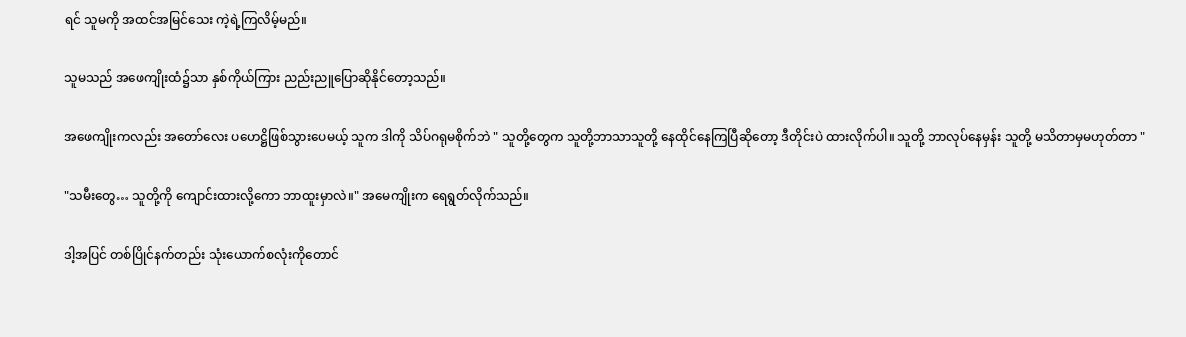ရင် သူမကို အထင်အမြင်သေး ကဲ့ရဲ့ကြလိမ့်မည်။

သူမသည် အဖေကျိုးထံ၌သာ နှစ်ကိုယ်ကြား ညည်းညူပြောဆိုနိုင်တော့သည်။

အဖေကျိုးကလည်း အတော်လေး ပဟေဋ္ဌိဖြစ်သွားပေမယ့် သူက ဒါကို သိပ်ဂရုမစိုက်ဘဲ " သူတို့တွေက သူတို့ဘာသာသူတို့ နေထိုင်နေကြပြီဆိုတော့ ဒီတိုင်းပဲ ထားလိုက်ပါ။ သူတို့ ဘာလုပ်နေမှန်း သူတို့ မသိတာမှမဟုတ်တာ "

"သမီးတွေ… သူတို့ကို ကျောင်းထားလို့ကော ဘာထူးမှာလဲ။" အမေကျိုးက ရေရွတ်လိုက်သည်။

ဒါ့အပြင် တစ်ပြိုင်နက်တည်း သုံးယောက်စလုံးကိုတောင်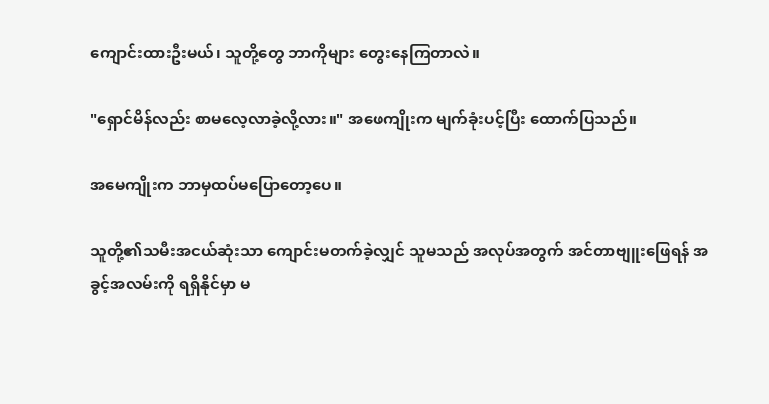ကျောင်းထားဦးမယ်၊ သူတို့တွေ ဘာကိုများ တွေးနေကြတာလဲ။

"ရှောင်မိန်လည်း စာမလေ့လာခဲ့လို့လား။" အဖေကျိုးက မျက်ခုံးပင့်ပြီး ထောက်ပြသည်။

အမေကျိုးက ဘာမှထပ်မပြောတော့ပေ။

သူတို့၏သမီးအငယ်ဆုံးသာ ကျောင်းမတက်ခဲ့လျှင် သူမသည် အလုပ်အတွက် အင်တာဗျူးဖြေရန် အခွင့်အလမ်းကို ရရှိနိုင်မှာ မ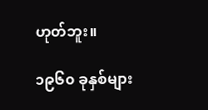ဟုတ်ဘူး။

၁၉၆၀ ခုနှစ်များ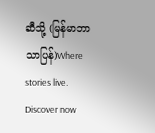ဆီသို့ (မြန်မာဘာသာပြန်)Where stories live. Discover now